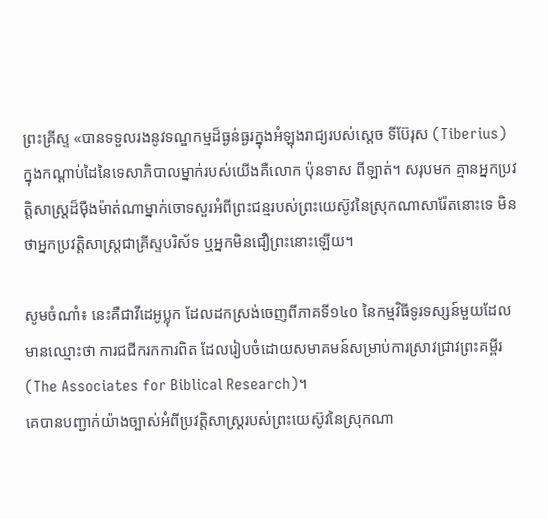ព្រះគ្រីស្ទ «បានទទួលរងនូវទណ្ឌកម្មដ៏ធ្ងន់ធ្ងរក្នុងអំឡុងរាជ្យរបស់ស្ដេច ទីប៊ែរុស (Tiberius) ក្នុងកណ្តាប់ដៃនៃទេសាភិបាលម្នាក់របស់យើងគឺលោក ប៉ុនទាស ពីឡាត់។ សរុបមក គ្មានអ្នកប្រវត្តិសាស្ត្រដ៏ម៉ឺងម៉ាត់ណាម្នាក់ចោទសួរអំពីព្រះជន្មរបស់ព្រះយេស៊ូវនៃស្រុកណាសារ៉ែតនោះទេ មិនថាអ្នកប្រវត្តិសាស្ត្រជាគ្រីស្ទបរិស័ទ ឬអ្នកមិនជឿព្រះនោះឡើយ។

សូមចំណាំ៖ នេះគឺជាវីដេអូប្លុក ដែលដកស្រង់ចេញពីភាគទី១៤០ នៃកម្មវិធីទូរទស្សន៍មួយដែលមានឈ្មោះថា ការជជីករកការពិត ដែលរៀបចំដោយសមាគមន៍សម្រាប់ការស្រាវជ្រាវព្រះគម្ពីរ (The Associates for Biblical Research)។
គេបានបញ្ជាក់យ៉ាងច្បាស់អំពីប្រវត្តិសាស្ត្ររបស់ព្រះយេស៊ូវនៃស្រុកណា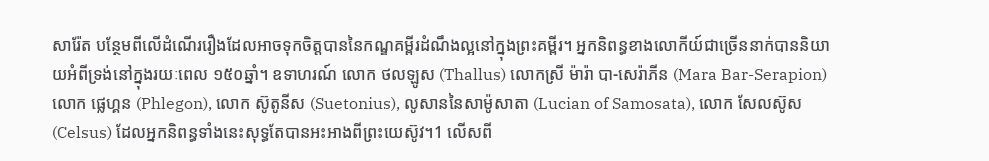សារ៉ែត បន្ថែមពីលើដំណើររឿងដែលអាចទុកចិត្តបាននៃកណ្ឌគម្ពីរដំណឹងល្អនៅក្នុងព្រះគម្ពីរ។ អ្នកនិពន្ធខាងលោកីយ៍ជាច្រើននាក់បាននិយាយអំពីទ្រង់នៅក្នុងរយៈពេល ១៥០ឆ្នាំ។ ឧទាហរណ៍ លោក ថលឡូស (Thallus) លោកស្រី ម៉ារ៉ា បា-សេរ៉ាភីន (Mara Bar-Serapion) លោក ផ្លេហ្គន (Phlegon), លោក ស៊ូតូនីស (Suetonius), លូសាននៃសាម៉ូសាតា (Lucian of Samosata), លោក សែលស៊ូស (Celsus) ដែលអ្នកនិពន្ធទាំងនេះសុទ្ធតែបានអះអាងពីព្រះយេស៊ូវ។1 លើសពី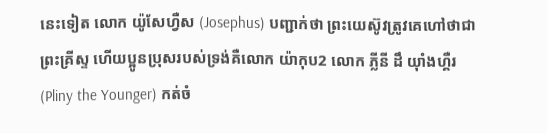នេះទៀត លោក យ៉ូសែហ្វឺស (Josephus) បញ្ជាក់ថា ព្រះយេស៊ូវត្រូវគេហៅថាជាព្រះគ្រីស្ទ ហើយប្អូនប្រុសរបស់ទ្រង់គឺលោក យ៉ាកុប2 លោក ភ្លីនី ដឹ យ៉ាំងហ្គឺរ (Pliny the Younger) កត់ចំ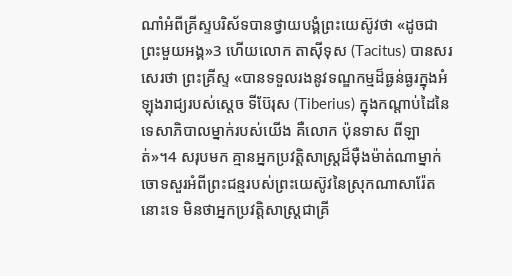ណាំអំពីគ្រីស្ទបរិស័ទបានថ្វាយបង្គំព្រះយេស៊ូវថា «ដូចជាព្រះមួយអង្គ»3 ហើយលោក តាស៊ីទុស (Tacitus) បានសរសេរថា ព្រះគ្រីស្ទ «បានទទួលរងនូវទណ្ឌកម្មដ៏ធ្ងន់ធ្ងរក្នុងអំឡុងរាជ្យរបស់ស្ដេច ទីប៊ែរុស (Tiberius) ក្នុងកណ្តាប់ដៃនៃទេសាភិបាលម្នាក់របស់យើង គឺលោក ប៉ុនទាស ពីឡាត់»។4 សរុបមក គ្មានអ្នកប្រវត្តិសាស្ត្រដ៏ម៉ឺងម៉ាត់ណាម្នាក់ចោទសួរអំពីព្រះជន្មរបស់ព្រះយេស៊ូវនៃស្រុកណាសារ៉ែតនោះទេ មិនថាអ្នកប្រវត្តិសាស្ត្រជាគ្រី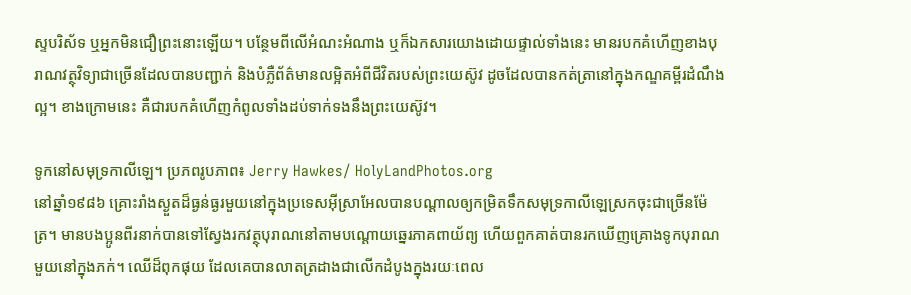ស្ទបរិស័ទ ឬអ្នកមិនជឿព្រះនោះឡើយ។ បន្ថែមពីលើអំណះអំណាង ឬក៏ឯកសារយោងដោយផ្ទាល់ទាំងនេះ មានរបកគំហើញខាងបុរាណវត្ថុវិទ្យាជាច្រើនដែលបានបញ្ជាក់ និងបំភ្លឺព័ត៌មានលម្អិតអំពីជីវិតរបស់ព្រះយេស៊ូវ ដូចដែលបានកត់ត្រានៅក្នុងកណ្ឌគម្ពីរដំណឹងល្អ។ ខាងក្រោមនេះ គឺជារបកគំហើញកំពូលទាំងដប់ទាក់ទងនឹងព្រះយេស៊ូវ។

ទូកនៅសមុទ្រកាលីឡេ។ ប្រភពរូបភាព៖ Jerry Hawkes/ HolyLandPhotos.org
នៅឆ្នាំ១៩៨៦ គ្រោះរាំងស្ងួតដ៏ធ្ងន់ធ្ងរមួយនៅក្នុងប្រទេសអ៊ីស្រាអែលបានបណ្តាលឲ្យកម្រិតទឹកសមុទ្រកាលីឡេស្រកចុះជាច្រើនម៉ែត្រ។ មានបងប្អូនពីរនាក់បានទៅស្វែងរកវត្ថុបុរាណនៅតាមបណ្តោយឆ្នេរភាគពាយ័ព្យ ហើយពួកគាត់បានរកឃើញគ្រោងទូកបុរាណមួយនៅក្នុងភក់។ ឈើដ៏ពុកផុយ ដែលគេបានលាតត្រដាងជាលើកដំបូងក្នុងរយៈពេល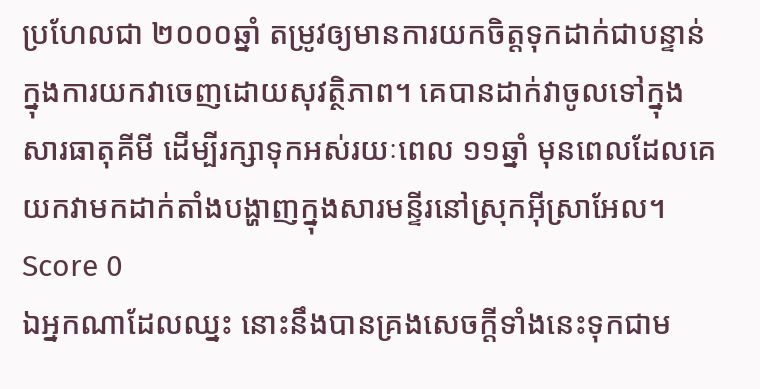ប្រហែលជា ២០០០ឆ្នាំ តម្រូវឲ្យមានការយកចិត្តទុកដាក់ជាបន្ទាន់ ក្នុងការយកវាចេញដោយសុវត្ថិភាព។ គេបានដាក់វាចូលទៅក្នុងសារធាតុគីមី ដើម្បីរក្សាទុកអស់រយៈពេល ១១ឆ្នាំ មុនពេលដែលគេយកវាមកដាក់តាំងបង្ហាញក្នុងសារមន្ទីរនៅស្រុកអ៊ីស្រាអែល។
Score 0
ឯអ្នកណាដែលឈ្នះ នោះនឹងបានគ្រងសេចក្ដីទាំងនេះទុកជាម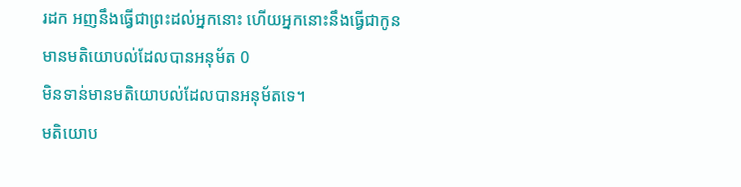រដក អញនឹងធ្វើជាព្រះដល់អ្នកនោះ ហើយអ្នកនោះនឹងធ្វើជាកូន
មានមតិយោបល់ដែលបានអនុម័ត 0
មិនទាន់មានមតិយោបល់ដែលបានអនុម័តទេ។
មតិយោប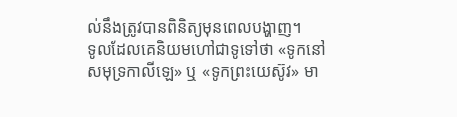ល់នឹងត្រូវបានពិនិត្យមុនពេលបង្ហាញ។
ទូលដែលគេនិយមហៅជាទូទៅថា «ទូកនៅសមុទ្រកាលីឡេ» ឬ «ទូកព្រះយេស៊ូវ» មា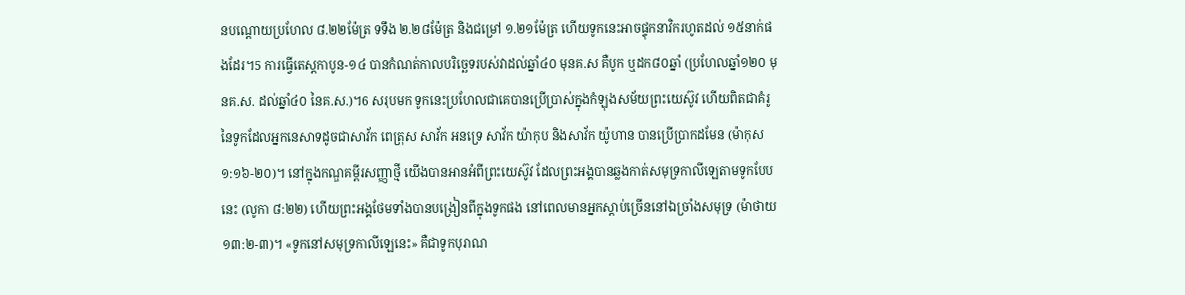នបណ្ដោយប្រហែល ៨.២២ម៉ែត្រ ទទឹង ២.២៨ម៉ែត្រ និងជម្រៅ ១.២១ម៉ែត្រ ហើយទូកនេះអាចផ្ទុកនាវិករហូតដល់ ១៥នាក់ផងដែរ។5 ការធ្វើតេស្ដកាបូន-១៤ បានកំណត់កាលបរិច្ឆេទរបស់វាដល់ឆ្នាំ៤០ មុនគ.ស គឺបូក ឬដក៨០ឆ្នាំ (ប្រហែលឆ្នាំ១២០ មុនគ.ស. ដល់ឆ្នាំ៤០ នៃគ.ស.)។6 សរុបមក ទូកនេះប្រហែលជាគេបានប្រើប្រាស់ក្នុងកំឡុងសម័យព្រះយេស៊ូវ ហើយពិតជាគំរូនៃទូកដែលអ្នកនេសាទដូចជាសាវ័ក ពេត្រុស សាវ័ក អនទ្រេ សាវ័ក យ៉ាកុប និងសាវ័ក យ៉ូហាន បានប្រើប្រាកដមែន (ម៉ាកុស ១:១៦-២០)។ នៅក្នុងកណ្ឌគម្ពីរសញ្ញាថ្មី យើងបានអានអំពីព្រះយេស៊ូវ ដែលព្រះអង្គបានឆ្លងកាត់សមុទ្រកាលីឡេតាមទូកបែបនេះ (លូកា ៨:២២) ហើយព្រះអង្គថែមទាំងបានបង្រៀនពីក្នុងទូកផង នៅពេលមានអ្នកស្តាប់ច្រើននៅឯច្រាំងសមុទ្រ (ម៉ាថាយ ១៣:២-៣)។ «ទូកនៅសមុទ្រកាលីឡេនេះ» គឺជាទូកបុរាណ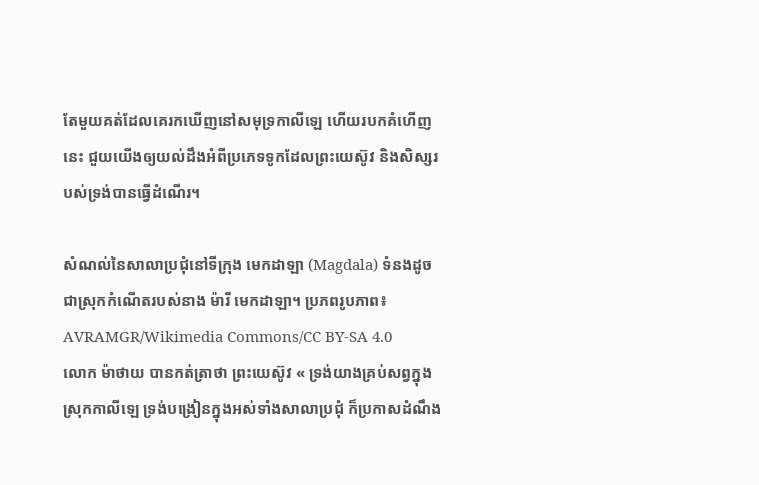តែមួយគត់ដែលគេរកឃើញនៅសមុទ្រកាលីឡេ ហើយរបកគំហើញនេះ ជួយយើងឲ្យយល់ដឹងអំពីប្រភេទទូកដែលព្រះយេស៊ូវ និងសិស្សរបស់ទ្រង់បានធ្វើដំណើរ។

សំណល់នៃសាលាប្រជុំនៅទីក្រុង មេកដាឡា (Magdala) ទំនងដូចជាស្រុកកំណើតរបស់នាង ម៉ារី មេកដាឡា។ ប្រភពរូបភាព៖ AVRAMGR/Wikimedia Commons/CC BY-SA 4.0
លោក ម៉ាថាយ បានកត់ត្រាថា ព្រះយេស៊ូវ « ទ្រង់យាងគ្រប់សព្វក្នុងស្រុកកាលីឡេ ទ្រង់បង្រៀនក្នុងអស់ទាំងសាលាប្រជុំ ក៏ប្រកាសដំណឹង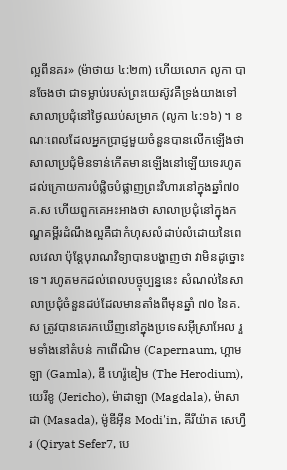ល្អពីនគរ» (ម៉ាថាយ ៤:២៣) ហើយលោក លូកា បានចែងថា ជាទម្លាប់របស់ព្រះយេស៊ូវគឺទ្រង់យាងទៅសាលាប្រជុំនៅថ្ងៃឈប់សម្រាក (លូកា ៤:១៦) ។ ខណៈពេលដែលអ្នកប្រាជ្ញមួយចំនួនបានលើកឡើងថា សាលាប្រជុំមិនទាន់កើតមានឡើងនៅឡើយទេរហូតដល់ក្រោយការបំផ្លិចបំផ្លាញព្រះវិហារនៅក្នុងឆ្នាំ៧០ គ.ស ហើយពួកគេអះអាងថា សាលាប្រជុំនៅក្នុងកណ្ឌគម្ពីរដំណឹងល្អគឺជាកំហុសលំដាប់លំដោយនៃពេលវេលា ប៉ុន្តែបុរាណវិទ្យាបានបង្ហាញថា វាមិនដូច្នោះទេ។ រហូតមកដល់ពេលបច្ចុប្បន្ននេះ សំណល់នៃសាលាប្រជុំចំនួនដប់ដែលមានតាំងពីមុនឆ្នាំ ៧០ នៃគ.ស ត្រូវបានគេរកឃើញនៅក្នុងប្រទេសអ៊ីស្រាអែល រួមទាំងនៅតំបន់ កាពើណិម (Capernaum, ហ្គាមឡា (Gamla), ឌឹ ហេរ៉ូឌៀម (The Herodium), យេរីខូ (Jericho), ម៉ាដាឡា (Magdala), ម៉ាសាដា (Masada), ម៉ូឌីអ៊ីន Modi'in, គីរីយ៉ាត សេហ្វឺរ (Qiryat Sefer7, បេ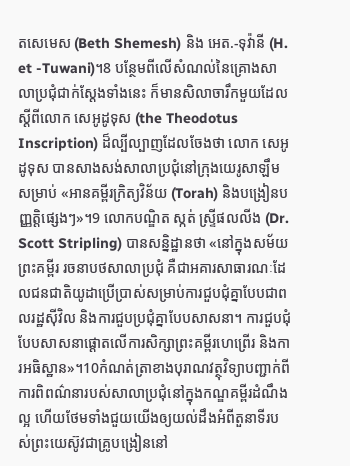តសេមេស (Beth Shemesh) និង អេត.-ទុវ៉ានី (H. et -Tuwani)។8 បន្ថែមពីលើសំណល់នៃគ្រោងសាលាប្រជុំជាក់ស្តែងទាំងនេះ ក៏មានសិលាចារឹកមួយដែលស្ដីពីលោក សេអូដូទុស (the Theodotus Inscription) ដ៏ល្បីល្បាញដែលចែងថា លោក សេអូដូទុស បានសាងសង់សាលាប្រជុំនៅក្រុងយេរូសាឡឹមសម្រាប់ «អានគម្ពីរក្រិត្យវិន័យ (Torah) និងបង្រៀនបញ្ញត្តិផ្សេងៗ»។9 លោកបណ្ឌិត ស្កត់ ស្ទ្រីផលលីង (Dr. Scott Stripling) បានសន្និដ្ឋានថា «នៅក្នុងសម័យព្រះគម្ពីរ រចនាបថសាលាប្រជុំ គឺជាអគារសាធារណៈដែលជនជាតិយូដាប្រើប្រាស់សម្រាប់ការជួបជុំគ្នាបែបជាពលរដ្ឋស៊ីវិល និងការជួបប្រជុំគ្នាបែបសាសនា។ ការជួបជុំបែបសាសនាផ្ដោតលើការសិក្សាព្រះគម្ពីរហេព្រើរ និងការអធិស្ឋាន»។10កំណត់ត្រាខាងបុរាណវត្ថុវិទ្យាបញ្ជាក់ពីការពិពណ៌នារបស់សាលាប្រជុំនៅក្នុងកណ្ឌគម្ពីរដំណឹងល្អ ហើយថែមទាំងជួយយើងឲ្យយល់ដឹងអំពីតួនាទីរបស់ព្រះយេស៊ូវជាគ្រូបង្រៀននៅ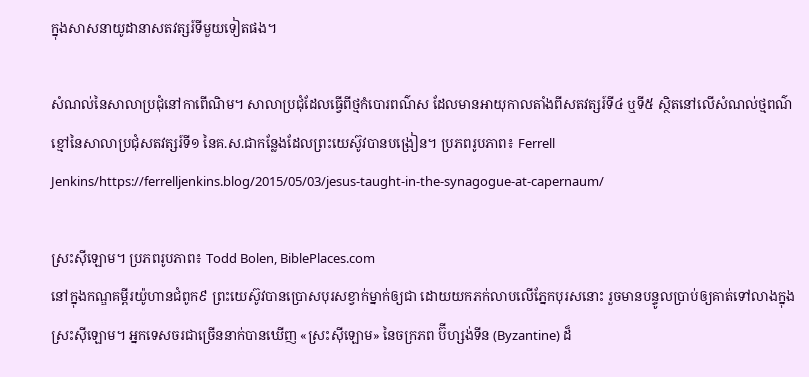ក្នុងសាសនាយូដានាសតវត្សរ៍ទីមួយទៀតផង។

សំណល់នៃសាលាប្រជុំនៅកាពើណិម។ សាលាប្រជុំដែលធ្វើពីថ្មកំបោរពណ៌ស ដែលមានអាយុកាលតាំងពីសតវត្សរ៍ទី៤ ឬទី៥ ស្ថិតនៅលើសំណល់ថ្មពណ៌ខ្មៅនៃសាលាប្រជុំសតវត្សរ៍ទី១ នៃគ.ស.ជាកន្លែងដែលព្រះយេស៊ូវបានបង្រៀន។ ប្រភពរូបភាព៖ Ferrell Jenkins/https://ferrelljenkins.blog/2015/05/03/jesus-taught-in-the-synagogue-at-capernaum/

ស្រះស៊ីឡោម។ ប្រភពរូបភាព៖ Todd Bolen, BiblePlaces.com
នៅក្នុងកណ្ឌគម្ពីរយ៉ូហានជំពូក៩ ព្រះយេស៊ូវបានប្រោសបុរសខ្វាក់ម្នាក់ឲ្យជា ដោយយកភក់លាបលើភ្នែកបុរសនោះ រួចមានបន្ទូលប្រាប់ឲ្យគាត់ទៅលាងក្នុងស្រះស៊ីឡោម។ អ្នកទេសចរជាច្រើននាក់បានឃើញ «ស្រះស៊ីឡោម» នៃចក្រភព ប៊ីហ្សង់ទីន (Byzantine) ដ៏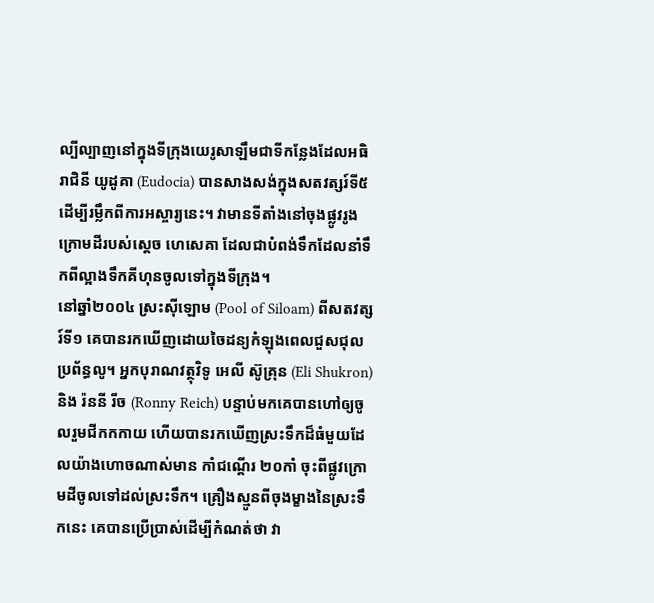ល្បីល្បាញនៅក្នុងទីក្រុងយេរូសាឡឹមជាទីកន្លែងដែលអធិរាជិនី យូដូគា (Eudocia) បានសាងសង់ក្នុងសតវត្សរ៍ទី៥ ដើម្បីរម្លឹកពីការអស្ចារ្យនេះ។ វាមានទីតាំងនៅចុងផ្លូវរូងក្រោមដីរបស់ស្ដេច ហេសេគា ដែលជាបំពង់ទឹកដែលនាំទឹកពីល្អាងទឹកគីហុនចូលទៅក្នុងទីក្រុង។
នៅឆ្នាំ២០០៤ ស្រះស៊ីឡោម (Pool of Siloam) ពីសតវត្សរ៍ទី១ គេបានរកឃើញដោយចៃដន្យកំឡុងពេលជួសជុលប្រព័ន្ធលូ។ អ្នកបុរាណវត្ថុវិទូ អេលី ស៊ូគ្រុន (Eli Shukron) និង រ៉ននី រីច (Ronny Reich) បន្ទាប់មកគេបានហៅឲ្យចូលរួមជីកកកាយ ហើយបានរកឃើញស្រះទឹកដ៏ធំមួយដែលយ៉ាងហោចណាស់មាន កាំជណ្ដើរ ២០កាំ ចុះពីផ្លូវក្រោមដីចូលទៅដល់ស្រះទឹក។ គ្រឿងស្មូនពីចុងម្ខាងនៃស្រះទឹកនេះ គេបានប្រើប្រាស់ដើម្បីកំណត់ថា វា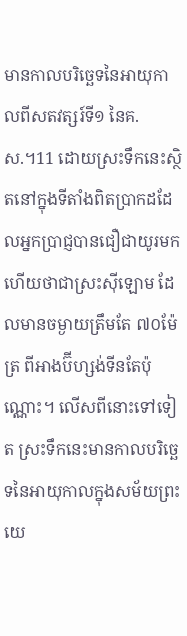មានកាលបរិច្ឆេទនៃអាយុកាលពីសតវត្សរ៍ទី១ នៃគ.ស.។11 ដោយស្រះទឹកនេះស្ថិតនៅក្នុងទីតាំងពិតប្រាកដដែលអ្នកប្រាជ្ញបានជឿជាយូរមកហើយថាជាស្រះស៊ីឡោម ដែលមានចម្ងាយត្រឹមតែ ៧០ម៉ែត្រ ពីអាងប៊ីហ្សង់ទីនតែប៉ុណ្ណោះ។ លើសពីនោះទៅទៀត ស្រះទឹកនេះមានកាលបរិច្ឆេទនៃអាយុកាលក្នុងសម័យព្រះយេ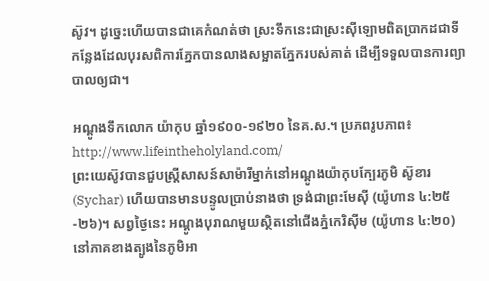ស៊ូវ។ ដូច្នេះហើយបានជាគេកំណត់ថា ស្រះទឹកនេះជាស្រះស៊ីឡោមពិតប្រាកដជាទីកន្លែងដែលបុរសពិការភ្នែកបានលាងសម្អាតភ្នែករបស់គាត់ ដើម្បីទទួលបានការព្យាបាលឲ្យជា។

អណ្ដូងទឹកលោក យ៉ាកុប ឆ្នាំ១៩០០-១៩២០ នៃគ.ស.។ ប្រភពរូបភាព៖
http://www.lifeintheholyland.com/
ព្រះយេស៊ូវបានជួបស្ត្រីសាសន៍សាម៉ារីម្នាក់នៅអណ្ដូងយ៉ាកុបក្បែរភូមិ ស៊ូខារ (Sychar) ហើយបានមានបន្ទូលប្រាប់នាងថា ទ្រង់ជាព្រះមែស៊ី (យ៉ូហាន ៤:២៥-២៦)។ សព្វថ្ងៃនេះ អណ្ដូងបុរាណមួយស្ថិតនៅជើងភ្នំកេរិស៊ីម (យ៉ូហាន ៤:២០) នៅភាគខាងត្បូងនៃភូមិអា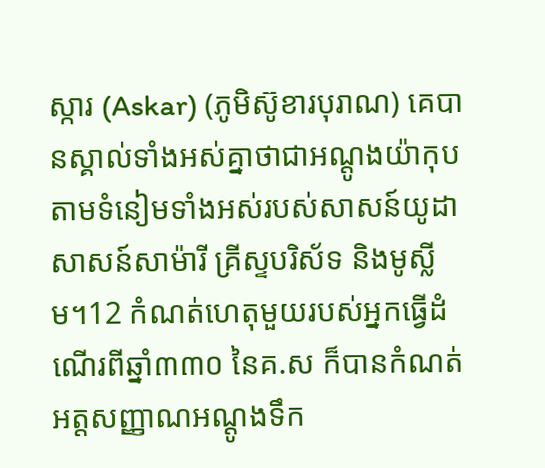ស្ការ (Askar) (ភូមិស៊ូខារបុរាណ) គេបានស្គាល់ទាំងអស់គ្នាថាជាអណ្តូងយ៉ាកុប តាមទំនៀមទាំងអស់របស់សាសន៍យូដា សាសន៍សាម៉ារី គ្រីស្ទបរិស័ទ និងមូស្លីម។12 កំណត់ហេតុមួយរបស់អ្នកធ្វើដំណើរពីឆ្នាំ៣៣០ នៃគ.ស ក៏បានកំណត់អត្តសញ្ញាណអណ្ដូងទឹក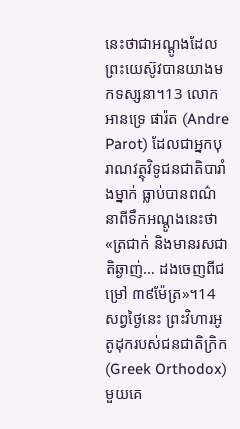នេះថាជាអណ្តូងដែលព្រះយេស៊ូវបានយាងមកទស្សនា។13 លោក អានទ្រេ ផារ៉ត (Andre Parot) ដែលជាអ្នកបុរាណវត្ថុវិទូជនជាតិបារាំងម្នាក់ ធ្លាប់បានពណ៌នាពីទឹកអណ្តូងនេះថា «ត្រជាក់ និងមានរសជាតិឆ្ងាញ់… ដងចេញពីជម្រៅ ៣៩ម៉ែត្រ»។14 សព្វថ្ងៃនេះ ព្រះវិហារអូតូដុករបស់ជនជាតិក្រិក (Greek Orthodox)
មួយគេ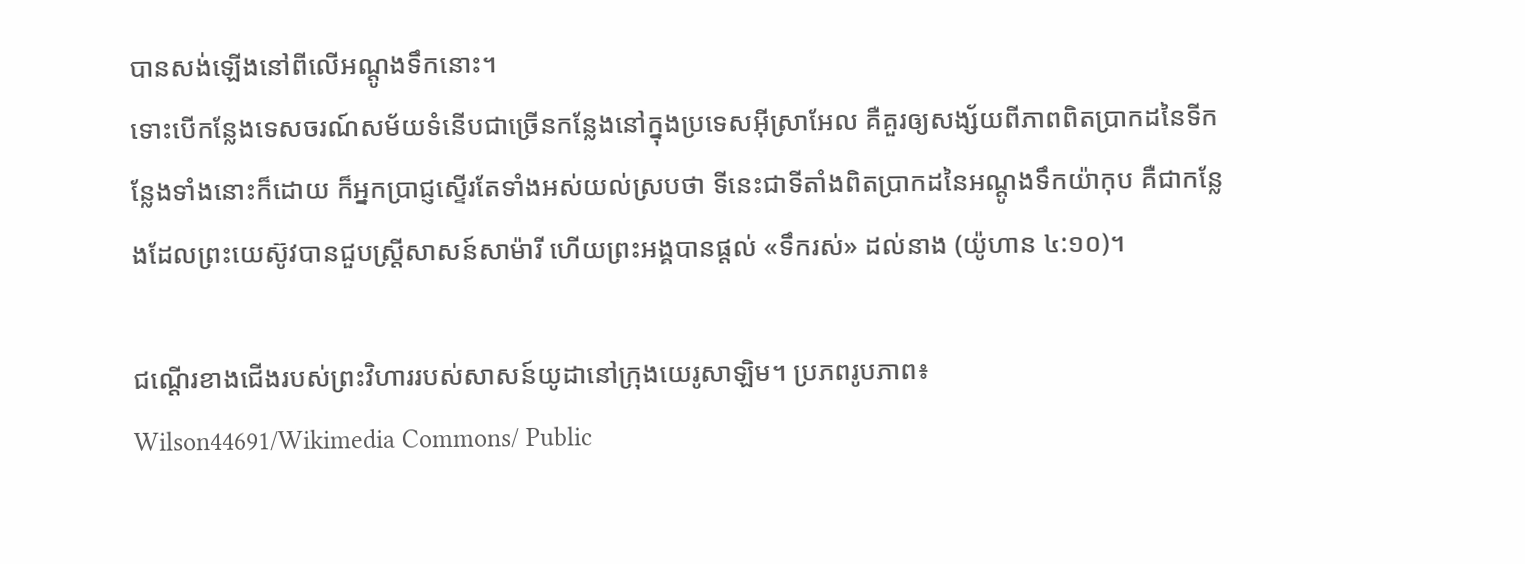បានសង់ឡើងនៅពីលើអណ្តូងទឹកនោះ។
ទោះបើកន្លែងទេសចរណ៍សម័យទំនើបជាច្រើនកន្លែងនៅក្នុងប្រទេសអ៊ីស្រាអែល គឺគួរឲ្យសង្ស័យពីភាពពិតប្រាកដនៃទីកន្លែងទាំងនោះក៏ដោយ ក៏អ្នកប្រាជ្ញស្ទើរតែទាំងអស់យល់ស្របថា ទីនេះជាទីតាំងពិតប្រាកដនៃអណ្តូងទឹកយ៉ាកុប គឺជាកន្លែងដែលព្រះយេស៊ូវបានជួបស្ត្រីសាសន៍សាម៉ារី ហើយព្រះអង្គបានផ្តល់ «ទឹករស់» ដល់នាង (យ៉ូហាន ៤:១០)។

ជណ្ដើរខាងជើងរបស់ព្រះវិហាររបស់សាសន៍យូដានៅក្រុងយេរូសាឡិម។ ប្រភពរូបភាព៖
Wilson44691/Wikimedia Commons/ Public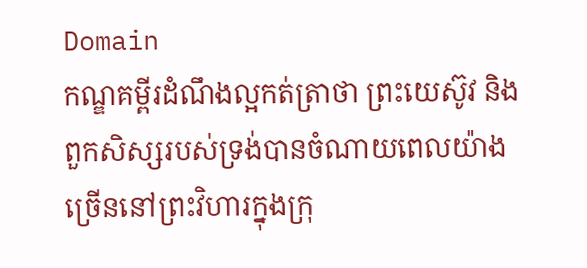Domain
កណ្ឌគម្ពីរដំណឹងល្អកត់ត្រាថា ព្រះយេស៊ូវ និងពួកសិស្សរបស់ទ្រង់បានចំណាយពេលយ៉ាងច្រើននៅព្រះវិហារក្នុងក្រុ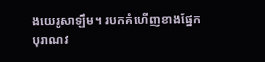ងយេរូសាឡឹម។ របកគំហើញខាងផ្នែកបុរាណវ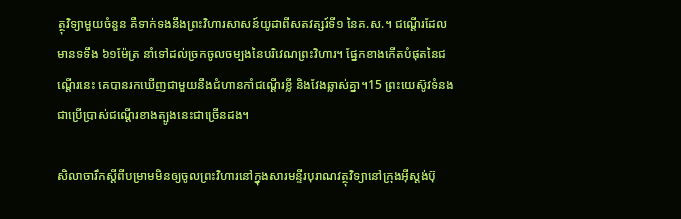ត្ថុវិទ្យាមួយចំនួន គឺទាក់ទងនឹងព្រះវិហារសាសន៍យូដាពីសតវត្សរ៍ទី១ នៃគ.ស.។ ជណ្ដើរដែលមានទទឹង ៦១ម៉ែត្រ នាំទៅដល់ច្រកចូលចម្បងនៃបរិវេណព្រះវិហារ។ ផ្នែកខាងកើតបំផុតនៃជណ្តើរនេះ គេបានរកឃើញជាមួយនឹងជំហានកាំជណ្ដើរខ្លី និងវែងឆ្លាស់គ្នា។15 ព្រះយេស៊ូវទំនងជាប្រើប្រាស់ជណ្ដើរខាងត្បូងនេះជាច្រើនដង។

សិលាចារឹកស្ដីពីបម្រាមមិនឲ្យចូលព្រះវិហារនៅក្នុងសារមន្ទីរបុរាណវត្ថុវិទ្យានៅក្រុងអ៊ីស្តង់ប៊ុ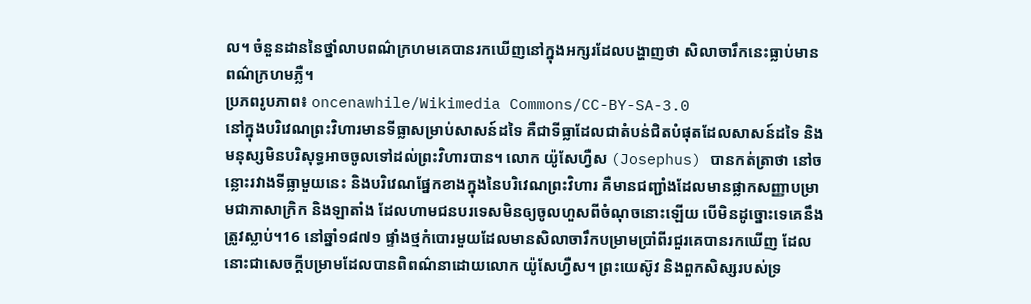ល។ ចំនួនដាននៃថ្នាំលាបពណ៌ក្រហមគេបានរកឃើញនៅក្នុងអក្សរដែលបង្ហាញថា សិលាចារឹកនេះធ្លាប់មានពណ៌ក្រហមភ្លឺ។
ប្រភពរូបភាព៖ oncenawhile/Wikimedia Commons/CC-BY-SA-3.0
នៅក្នុងបរិវេណព្រះវិហារមានទីធ្លាសម្រាប់សាសន៍ដទៃ គឺជាទីធ្លាដែលជាតំបន់ជិតបំផុតដែលសាសន៍ដទៃ និងមនុស្សមិនបរិសុទ្ធអាចចូលទៅដល់ព្រះវិហារបាន។ លោក យ៉ូសែហ្វឺស (Josephus) បានកត់ត្រាថា នៅចន្លោះរវាងទីធ្លាមួយនេះ និងបរិវេណផ្នែកខាងក្នុងនៃបរិវេណព្រះវិហារ គឺមានជញ្ជាំងដែលមានផ្លាកសញ្ញាបម្រាមជាភាសាក្រិក និងឡាតាំង ដែលហាមជនបរទេសមិនឲ្យចូលហួសពីចំណុចនោះឡើយ បើមិនដូច្នោះទេគេនឹងត្រូវស្លាប់។16 នៅឆ្នាំ១៨៧១ ផ្ទាំងថ្មកំបោរមួយដែលមានសិលាចារឹកបម្រាមប្រាំពីរជួរគេបានរកឃើញ ដែលនោះជាសេចក្ដីបម្រាមដែលបានពិពណ៌នាដោយលោក យ៉ូសែហ្វឺស។ ព្រះយេស៊ូវ និងពួកសិស្សរបស់ទ្រ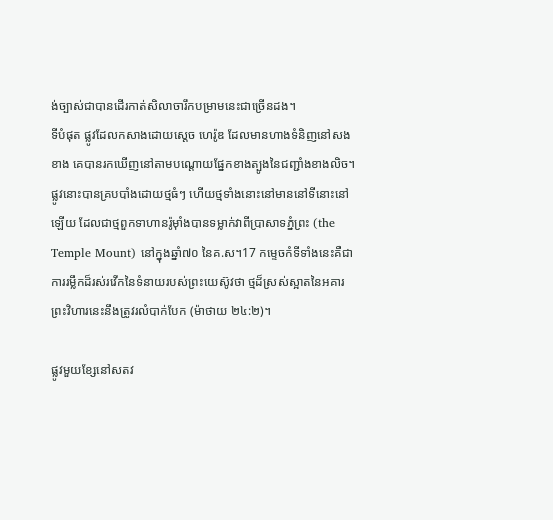ង់ច្បាស់ជាបានដើរកាត់សិលាចារឹកបម្រាមនេះជាច្រើនដង។
ទីបំផុត ផ្លូវដែលកសាងដោយស្ដេច ហេរ៉ូឌ ដែលមានហាងទំនិញនៅសងខាង គេបានរកឃើញនៅតាមបណ្តោយផ្នែកខាងត្បូងនៃជញ្ជាំងខាងលិច។ ផ្លូវនោះបានគ្របបាំងដោយថ្មធំៗ ហើយថ្មទាំងនោះនៅមាននៅទីនោះនៅឡើយ ដែលជាថ្មពួកទាហានរ៉ូម៉ាំងបានទម្លាក់វាពីប្រាសាទភ្នំព្រះ (the Temple Mount) នៅក្នុងឆ្នាំ៧០ នៃគ.ស។17 កម្ទេចកំទីទាំងនេះគឺជាការរម្លឹកដ៏រស់រវើកនៃទំនាយរបស់ព្រះយេស៊ូវថា ថ្មដ៏ស្រស់ស្អាតនៃអគារព្រះវិហារនេះនឹងត្រូវរលំបាក់បែក (ម៉ាថាយ ២៤:២)។

ផ្លូវមួយខ្សែនៅសតវ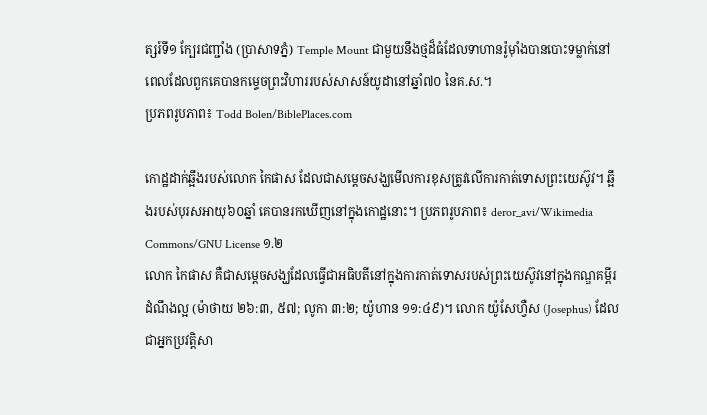ត្សរ៍ទី១ ក្បែរជញ្ជាំង (ប្រាសាទភ្នំ) Temple Mount ជាមួយនឹងថ្មដ៏ធំដែលទាហានរ៉ូម៉ាំងបានបោះទម្លាក់នៅពេលដែលពួកគេបានកម្ទេចព្រះវិហាររបស់សាសន៍យូដានៅឆ្នាំ៧០ នៃគ.ស.។
ប្រភពរូបភាព៖ Todd Bolen/BiblePlaces.com

កោដ្ឋដាក់ឆ្អឹងរបស់លោក កៃផាស ដែលជាសម្ដេចសង្ឃមើលការខុសត្រូវលើការកាត់ទោសព្រះយេស៊ូវ។ ឆ្អឹងរបស់បុរសអាយុ៦០ឆ្នាំ គេបានរកឃើញនៅក្នុងកោដ្ឋនោះ។ ប្រភពរូបភាព៖ deror_avi/Wikimedia Commons/GNU License ១.២
លោក កៃផាស គឺជាសម្ដេចសង្ឃដែលធ្វើជាអធិបតីនៅក្នុងការកាត់ទោសរបស់ព្រះយេស៊ូវនៅក្នុងកណ្ឌគម្ពីរដំណឹងល្អ (ម៉ាថាយ ២៦:៣, ៥៧; លូកា ៣:២; យ៉ូហាន ១១:៤៩)។ លោក យ៉ូសែហ្វឺស (Josephus) ដែលជាអ្នកប្រវត្តិសា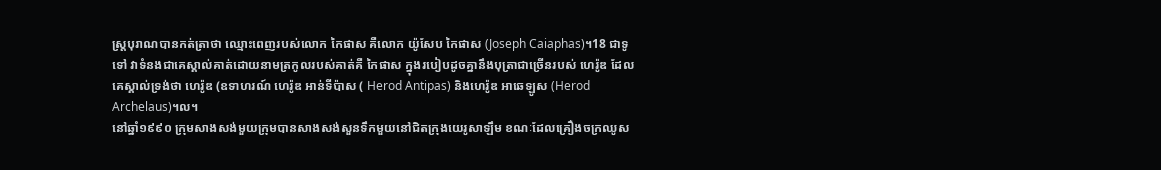ស្ត្របុរាណបានកត់ត្រាថា ឈ្មោះពេញរបស់លោក កៃផាស គឺលោក យ៉ូសែប កៃផាស (Joseph Caiaphas)។18 ជាទូទៅ វាទំនងជាគេស្គាល់គាត់ដោយនាមត្រកូលរបស់គាត់គឺ កៃផាស ក្នុងរបៀបដូចគ្នានឹងបុត្រាជាច្រើនរបស់ ហេរ៉ូឌ ដែលគេស្គាល់ទ្រង់ថា ហេរ៉ូឌ (ឧទាហរណ៍ ហេរ៉ូឌ អាន់ទីប៉ាស ( Herod Antipas) និងហេរ៉ូឌ អាឆេឡូស (Herod Archelaus)។ល។
នៅឆ្នាំ១៩៩០ ក្រុមសាងសង់មួយក្រុមបានសាងសង់សួនទឹកមួយនៅជិតក្រុងយេរូសាឡឹម ខណៈដែលគ្រឿងចក្រឈូស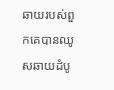ឆាយរបស់ពួកគេបានឈូសឆាយដំបូ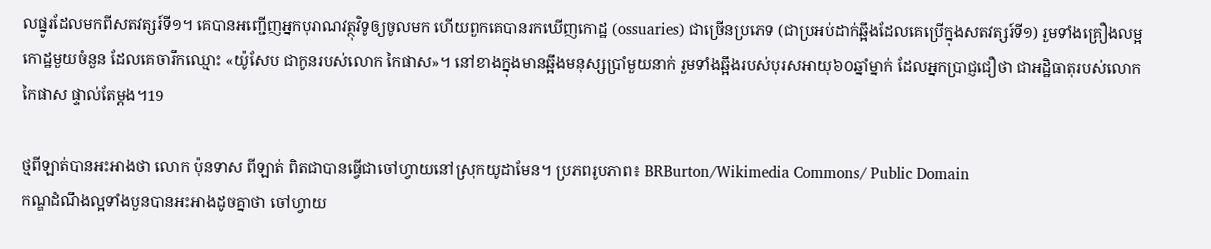លផ្នូរដែលមកពីសតវត្សរ៍ទី១។ គេបានអញ្ជើញអ្នកបុរាណវត្ថុវិទូឲ្យចូលមក ហើយពួកគេបានរកឃើញកោដ្ឋ (ossuaries) ជាច្រើនប្រភេទ (ជាប្រអប់ដាក់ឆ្អឹងដែលគេប្រើក្នុងសតវត្សរ៍ទី១) រួមទាំងគ្រឿងលម្អកោដ្ឋមួយចំនួន ដែលគេចារឹកឈ្មោះ «យ៉ូសែប ជាកូនរបស់លោក កៃផាស»។ នៅខាងក្នុងមានឆ្អឹងមនុស្សប្រាំមួយនាក់ រួមទាំងឆ្អឹងរបស់បុរសអាយុ៦០ឆ្នាំម្នាក់ ដែលអ្នកប្រាជ្ញជឿថា ជាអដ្ឋិធាតុរបស់លោក កៃផាស ផ្ទាល់តែម្ដង។19

ថ្មពីឡាត់បានអះអាងថា លោក ប៉ុនទាស ពីឡាត់ ពិតជាបានធ្វើជាចៅហ្វាយនៅស្រុកយូដាមែន។ ប្រភពរូបភាព៖ BRBurton/Wikimedia Commons/ Public Domain
កណ្ឌដំណឹងល្អទាំងបួនបានអះអាងដូចគ្នាថា ចៅហ្វាយ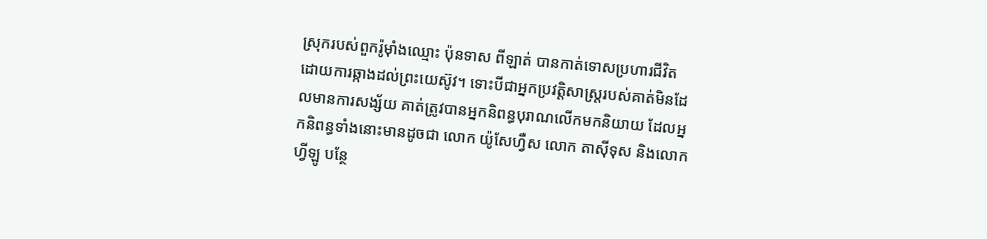ស្រុករបស់ពួករ៉ូម៉ាំងឈ្មោះ ប៉ុនទាស ពីឡាត់ បានកាត់ទោសប្រហារជីវិត ដោយការឆ្កាងដល់ព្រះយេស៊ូវ។ ទោះបីជាអ្នកប្រវត្តិសាស្ត្ររបស់គាត់មិនដែលមានការសង្ស័យ គាត់ត្រូវបានអ្នកនិពន្ធបុរាណលើកមកនិយាយ ដែលអ្នកនិពន្ធទាំងនោះមានដូចជា លោក យ៉ូសែហ្វឺស លោក តាស៊ីទុស និងលោក ហ្វីឡូ បន្ថែ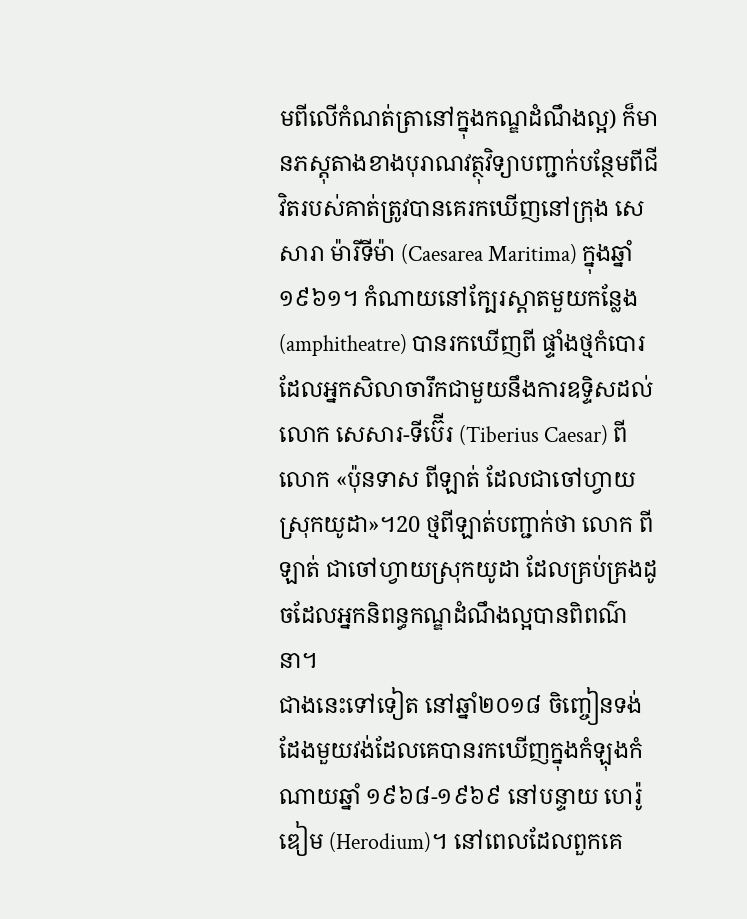មពីលើកំណត់ត្រានៅក្នុងកណ្ឌដំណឹងល្អ) ក៏មានភស្តុតាងខាងបុរាណវត្ថុវិទ្យាបញ្ជាក់បន្ថែមពីជីវិតរបស់គាត់ត្រូវបានគេរកឃើញនៅក្រុង សេសារា ម៉ារីទីម៉ា (Caesarea Maritima) ក្នុងឆ្នាំ១៩៦១។ កំណាយនៅក្បែរស្តាតមួយកន្លែង (amphitheatre) បានរកឃើញពី ផ្ទាំងថ្មកំបោរដែលអ្នកសិលាចារឹកជាមួយនឹងការឧទ្ទិសដល់លោក សេសារ-ទីប៊ើរ (Tiberius Caesar) ពីលោក «ប៉ុនទាស ពីឡាត់ ដែលជាចៅហ្វាយស្រុកយូដា»។20 ថ្មពីឡាត់បញ្ជាក់ថា លោក ពីឡាត់ ជាចៅហ្វាយស្រុកយូដា ដែលគ្រប់គ្រងដូចដែលអ្នកនិពន្ធកណ្ឌដំណឹងល្អបានពិពណ៌នា។
ជាងនេះទៅទៀត នៅឆ្នាំ២០១៨ ចិញ្ចៀនទង់ដែងមួយវង់ដែលគេបានរកឃើញក្នុងកំឡុងកំណាយឆ្នាំ ១៩៦៨-១៩៦៩ នៅបន្ទាយ ហេរ៉ូឌៀម (Herodium)។ នៅពេលដែលពួកគេ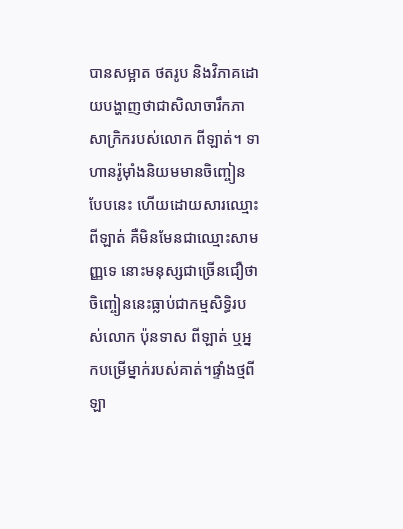បានសម្អាត ថតរូប និងវិភាគដោយបង្ហាញថាជាសិលាចារឹកភាសាក្រិករបស់លោក ពីឡាត់។ ទាហានរ៉ូម៉ាំងនិយមមានចិញ្ចៀនបែបនេះ ហើយដោយសារឈ្មោះ ពីឡាត់ គឺមិនមែនជាឈ្មោះសាមញ្ញទេ នោះមនុស្សជាច្រើនជឿថា ចិញ្ចៀននេះធ្លាប់ជាកម្មសិទ្ធិរបស់លោក ប៉ុនទាស ពីឡាត់ ឬអ្នកបម្រើម្នាក់របស់គាត់។ផ្ទាំងថ្មពីឡា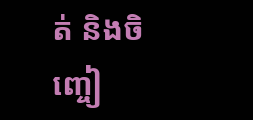ត់ និងចិញ្ចៀ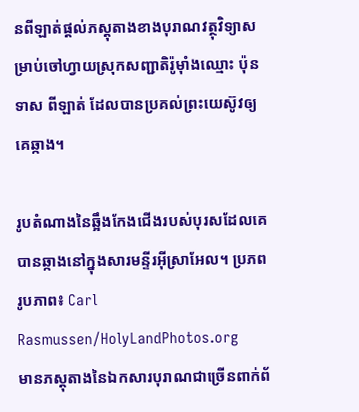នពីឡាត់ផ្តល់ភស្តុតាងខាងបុរាណវត្ថុវិទ្យាសម្រាប់ចៅហ្វាយស្រុកសញ្ជាតិរ៉ូម៉ាំងឈ្មោះ ប៉ុនទាស ពីឡាត់ ដែលបានប្រគល់ព្រះយេស៊ូវឲ្យគេឆ្កាង។

រូបតំណាងនៃឆ្អឹងកែងជើងរបស់បុរសដែលគេបានឆ្កាងនៅក្នុងសារមន្ទីរអ៊ីស្រាអែល។ ប្រភពរូបភាព៖ Carl Rasmussen/HolyLandPhotos.org
មានភស្តុតាងនៃឯកសារបុរាណជាច្រើនពាក់ព័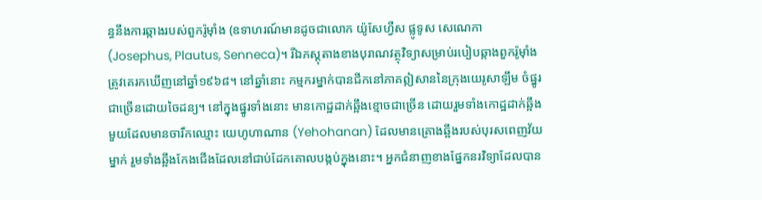ន្ធនឹងការឆ្កាងរបស់ពួករ៉ូម៉ាំង (ឧទាហរណ៍មានដូចជាលោក យ៉ូសែហ្វឺស ផ្លូទូស សេណេកា (Josephus, Plautus, Senneca)។ រីឯភស្តុតាងខាងបុរាណវត្ថុវិទ្យាសម្រាប់របៀបឆ្កាងពួករ៉ូម៉ាំងត្រូវគេរកឃើញនៅឆ្នាំ១៩៦៨។ នៅឆ្នាំនោះ កម្មករម្នាក់បានជីកនៅភាគឦសាននៃក្រុងយេរូសាឡឹម ចំផ្នូរជាច្រើនដោយចៃដន្យ។ នៅក្នុងផ្នូរទាំងនោះ មានកោដ្ឋដាក់ឆ្អឹងខ្មោចជាច្រើន ដោយរួមទាំងកោដ្ឋដាក់ឆ្អឹងមួយដែលមានចារឹកឈ្មោះ យេហូហាណាន (Yehohanan) ដែលមានគ្រោងឆ្អឹងរបស់បុរសពេញវ័យម្នាក់ រួមទាំងឆ្អឹងកែងជើងដែលនៅជាប់ដែកគោលបង្កប់ក្នុងនោះ។ អ្នកជំនាញខាងផ្នែកនរវិទ្យាដែលបាន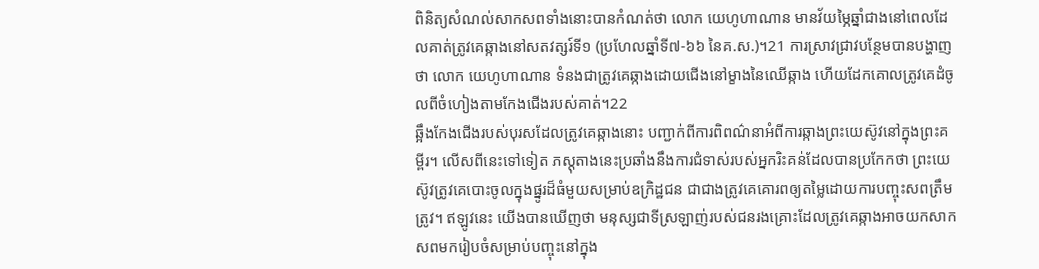ពិនិត្យសំណល់សាកសពទាំងនោះបានកំណត់ថា លោក យេហូហាណាន មានវ័យម្ភៃឆ្នាំជាងនៅពេលដែលគាត់ត្រូវគេឆ្កាងនៅសតវត្សរ៍ទី១ (ប្រហែលឆ្នាំទី៧-៦៦ នៃគ.ស.)។21 ការស្រាវជ្រាវបន្ថែមបានបង្ហាញថា លោក យេហូហាណាន ទំនងជាត្រូវគេឆ្កាងដោយជើងនៅម្ខាងនៃឈើឆ្កាង ហើយដែកគោលត្រូវគេដំចូលពីចំហៀងតាមកែងជើងរបស់គាត់។22
ឆ្អឹងកែងជើងរបស់បុរសដែលត្រូវគេឆ្កាងនោះ បញ្ជាក់ពីការពិពណ៌នាអំពីការឆ្កាងព្រះយេស៊ូវនៅក្នុងព្រះគម្ពីរ។ លើសពីនេះទៅទៀត ភស្តុតាងនេះប្រឆាំងនឹងការជំទាស់របស់អ្នករិះគន់ដែលបានប្រកែកថា ព្រះយេស៊ូវត្រូវគេបោះចូលក្នុងផ្នូរដ៏ធំមួយសម្រាប់ឧក្រិដ្ឋជន ជាជាងត្រូវគេគោរពឲ្យតម្លៃដោយការបញ្ចុះសពត្រឹមត្រូវ។ ឥឡូវនេះ យើងបានឃើញថា មនុស្សជាទីស្រឡាញ់របស់ជនរងគ្រោះដែលត្រូវគេឆ្កាងអាចយកសាកសពមករៀបចំសម្រាប់បញ្ចុះនៅក្នុង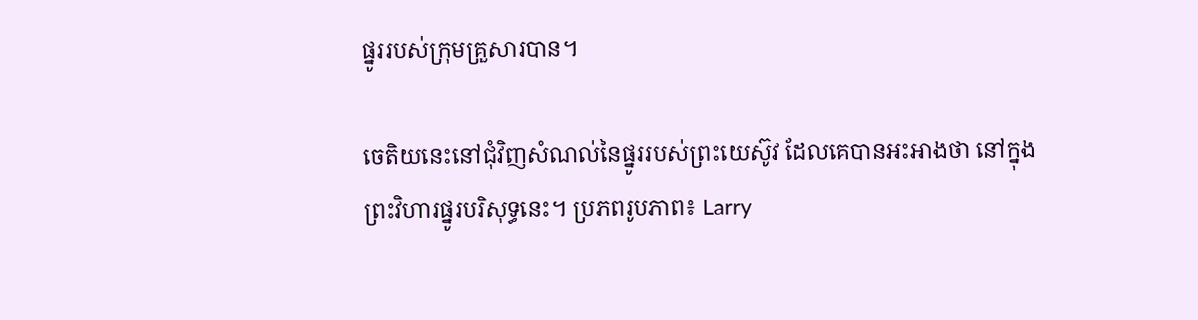ផ្នូររបស់ក្រុមគ្រួសារបាន។

ចេតិយនេះនៅជុំវិញសំណល់នៃផ្នូររបស់ព្រះយេស៊ូវ ដែលគេបានអះអាងថា នៅក្នុងព្រះវិហារផ្នូរបរិសុទ្ធនេះ។ ប្រភពរូបភាព៖ Larry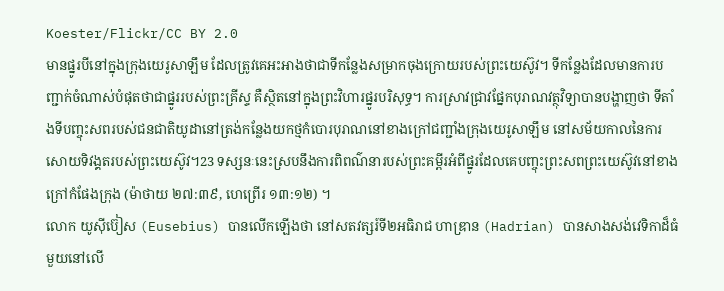Koester/Flickr/CC BY 2.0
មានផ្នូរបីនៅក្នុងក្រុងយេរូសាឡឹម ដែលត្រូវគេអះអាងថាជាទីកន្លែងសម្រាកចុងក្រោយរបស់ព្រះយេស៊ូវ។ ទីកន្លែងដែលមានការបញ្ជាក់ចំណាស់បំផុតថាជាផ្នូររបស់ព្រះគ្រីស្ទ គឺស្ថិតនៅក្នុងព្រះវិហារផ្នូរបរិសុទ្ធ។ ការស្រាវជ្រាវផ្នែកបុរាណវត្ថុវិទ្យាបានបង្ហាញថា ទីតាំងទីបញ្ចុះសពរបស់ជនជាតិយូដានៅត្រង់កន្លែងយកថ្មកំបោរបុរាណនៅខាងក្រៅជញ្ជាំងក្រុងយេរូសាឡឹម នៅសម័យកាលនៃការសោយទិវង្គតរបស់ព្រះយេស៊ូវ។23 ទស្សនៈនេះស្របនឹងការពិពណ៌នារបស់ព្រះគម្ពីរអំពីផ្នូរដែលគេបញ្ចុះព្រះសពព្រះយេស៊ូវនៅខាងក្រៅកំផែងក្រុង (ម៉ាថាយ ២៧:៣៩, ហេព្រើរ ១៣:១២) ។
លោក យូស៊ីប៊ៀស (Eusebius) បានលើកឡើងថា នៅសតវត្សរ៍ទី២អធិរាជ ហាឌ្រាន (Hadrian) បានសាងសង់វេទិកាដ៏ធំមួយនៅលើ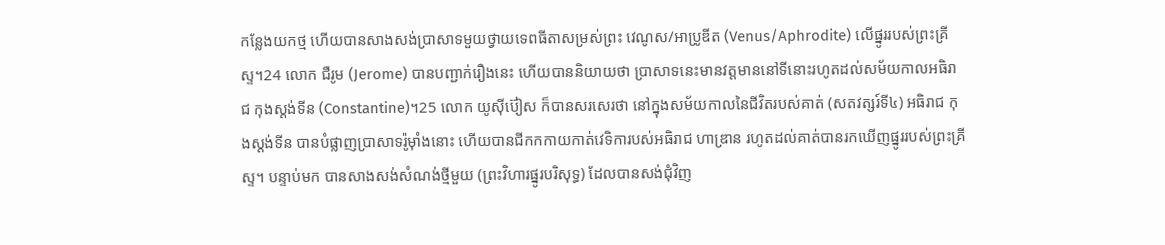កន្លែងយកថ្ម ហើយបានសាងសង់ប្រាសាទមួយថ្វាយទេពធីតាសម្រស់ព្រះ វេណូស/អាប្រូឌីត (Venus/Aphrodite) លើផ្នូររបស់ព្រះគ្រីស្ទ។24 លោក ជឺរូម (Jerome) បានបញ្ជាក់រឿងនេះ ហើយបាននិយាយថា ប្រាសាទនេះមានវត្តមាននៅទីនោះរហូតដល់សម័យកាលអធិរាជ កុងស្ដង់ទីន (Constantine)។25 លោក យូស៊ីប៊ៀស ក៏បានសរសេរថា នៅក្នុងសម័យកាលនៃជីវិតរបស់គាត់ (សតវត្សរ៍ទី៤) អធិរាជ កុងស្ដង់ទីន បានបំផ្លាញប្រាសាទរ៉ូម៉ាំងនោះ ហើយបានជីកកកាយកាត់វេទិការបស់អធិរាជ ហាឌ្រាន រហូតដល់គាត់បានរកឃើញផ្នូររបស់ព្រះគ្រីស្ទ។ បន្ទាប់មក បានសាងសង់សំណង់ថ្មីមួយ (ព្រះវិហារផ្នូរបរិសុទ្ធ) ដែលបានសង់ជុំវិញ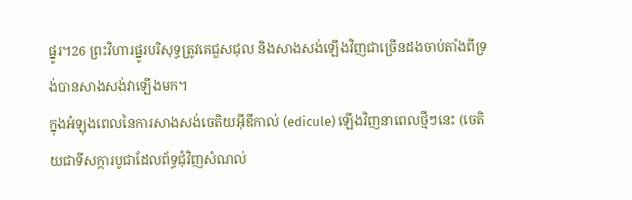ផ្នូរ។26 ព្រះវិហារផ្នូរបរិសុទ្ធត្រូវគេជួសជុល និងសាងសង់ឡើងវិញជាច្រើនដងចាប់តាំងពីទ្រង់បានសាងសង់វាឡើងមក។
ក្នុងអំឡុងពេលនៃការសាងសង់ចេតិយអ៊ីឌីកាល់ (edicule) ឡើងវិញនាពេលថ្មីៗនេះ (ចេតិយជាទីសក្ការបូជាដែលព័ទ្ធជុំវិញសំណល់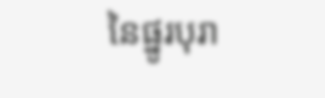នៃផ្នូរបុរា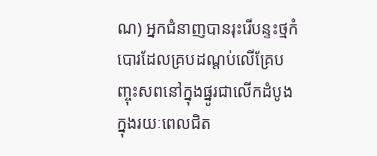ណ) អ្នកជំនាញបានរុះរើបន្ទះថ្មកំបោរដែលគ្របដណ្តប់លើគ្រែបញ្ចុះសពនៅក្នុងផ្នូរជាលើកដំបូងក្នុងរយៈពេលជិត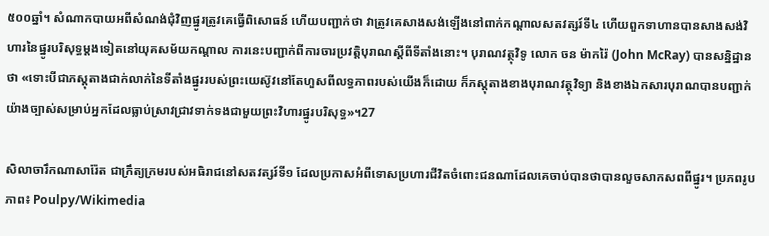៥០០ឆ្នាំ។ សំណាកបាយអពីសំណង់ជុំវិញផ្នូរត្រូវគេធ្វើពិសោធន៍ ហើយបញ្ជាក់ថា វាត្រូវគេសាងសង់ឡើងនៅពាក់កណ្តាលសតវត្សរ៍ទី៤ ហើយពួកទាហានបានសាងសង់វិហារនៃផ្នូរបរិសុទ្ធម្ដងទៀតនៅយុគសម័យកណ្តាល ការនេះបញ្ជាក់ពីការចារប្រវត្តិបុរាណស្ដីពីទីតាំងនោះ។ បុរាណវត្ថុវិទូ លោក ចន ម៉ាករ៉ៃ (John McRay) បានសន្និដ្ឋានថា «ទោះបីជាភស្តុតាងជាក់លាក់នៃទីតាំងផ្នូររបស់ព្រះយេស៊ូវនៅតែហួសពីលទ្ធភាពរបស់យើងក៏ដោយ ក៏ភស្តុតាងខាងបុរាណវត្ថុវិទ្យា និងខាងឯកសារបុរាណបានបញ្ជាក់យ៉ាងច្បាស់សម្រាប់អ្នកដែលធ្លាប់ស្រាវជ្រាវទាក់ទងជាមួយព្រះវិហារផ្នូរបរិសុទ្ធ»។27

សិលាចារឹកណាសារ៉ែត ជាក្រឹត្យក្រមរបស់អធិរាជនៅសតវត្សរ៍ទី១ ដែលប្រកាសអំពីទោសប្រហារជីវិតចំពោះជនណាដែលគេចាប់បានថាបានលួចសាកសពពីផ្នូរ។ ប្រភពរូបភាព៖ Poulpy/Wikimedia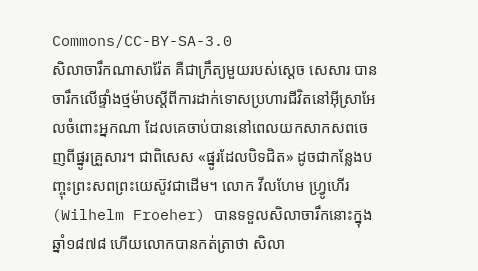Commons/CC-BY-SA-3.0
សិលាចារឹកណាសារ៉ែត គឺជាក្រឹត្យមួយរបស់ស្ដេច សេសារ បានចារឹកលើផ្ទាំងថ្មម៉ាបស្ដីពីការដាក់ទោសប្រហារជីវិតនៅអ៊ីស្រាអែលចំពោះអ្នកណា ដែលគេចាប់បាននៅពេលយកសាកសពចេញពីផ្នូរគ្រួសារ។ ជាពិសេស «ផ្នូរដែលបិទជិត» ដូចជាកន្លែងបញ្ចុះព្រះសពព្រះយេស៊ូវជាដើម។ លោក វីលហែម ហ្វ្រូហើរ (Wilhelm Froeher) បានទទួលសិលាចារឹកនោះក្នុងឆ្នាំ១៨៧៨ ហើយលោកបានកត់ត្រាថា សិលា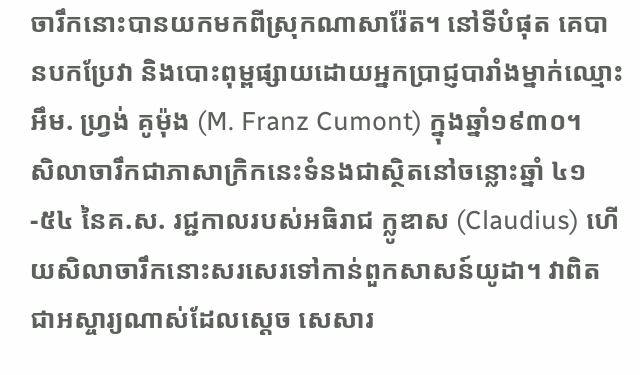ចារឹកនោះបានយកមកពីស្រុកណាសារ៉ែត។ នៅទីបំផុត គេបានបកប្រែវា និងបោះពុម្ពផ្សាយដោយអ្នកប្រាជ្ញបារាំងម្នាក់ឈ្មោះ អឹម. ហ្វ្រង់ គូម៉ុង (M. Franz Cumont) ក្នុងឆ្នាំ១៩៣០។
សិលាចារឹកជាភាសាក្រិកនេះទំនងជាស្ថិតនៅចន្លោះឆ្នាំ ៤១-៥៤ នៃគ.ស. រជ្ជកាលរបស់អធិរាជ ក្លូឌាស (Claudius) ហើយសិលាចារឹកនោះសរសេរទៅកាន់ពួកសាសន៍យូដា។ វាពិតជាអស្ចារ្យណាស់ដែលស្ដេច សេសារ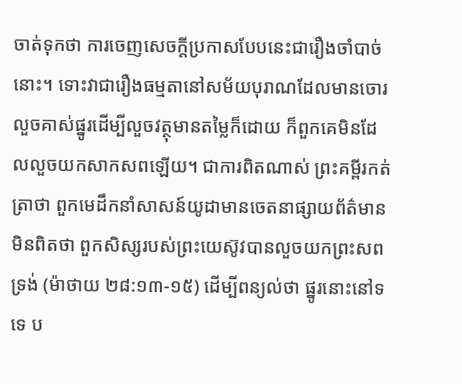ចាត់ទុកថា ការចេញសេចក្ដីប្រកាសបែបនេះជារឿងចាំបាច់នោះ។ ទោះវាជារឿងធម្មតានៅសម័យបុរាណដែលមានចោរលួចគាស់ផ្នូរដើម្បីលួចវត្ថុមានតម្លៃក៏ដោយ ក៏ពួកគេមិនដែលលួចយកសាកសពឡើយ។ ជាការពិតណាស់ ព្រះគម្ពីរកត់ត្រាថា ពួកមេដឹកនាំសាសន៍យូដាមានចេតនាផ្សាយព័ត៌មានមិនពិតថា ពួកសិស្សរបស់ព្រះយេស៊ូវបានលួចយកព្រះសពទ្រង់ (ម៉ាថាយ ២៨:១៣-១៥) ដើម្បីពន្យល់ថា ផ្នូរនោះនៅទទេ ប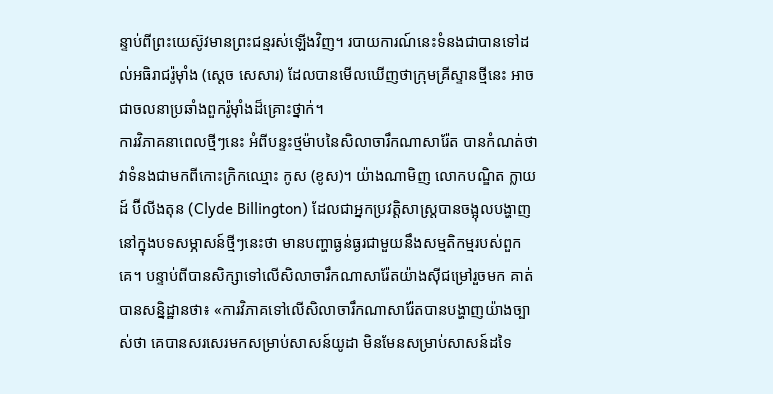ន្ទាប់ពីព្រះយេស៊ូវមានព្រះជន្មរស់ឡើងវិញ។ របាយការណ៍នេះទំនងជាបានទៅដល់អធិរាជរ៉ូម៉ាំង (ស្ដេច សេសារ) ដែលបានមើលឃើញថាក្រុមគ្រីស្ទានថ្មីនេះ អាចជាចលនាប្រឆាំងពួករ៉ូម៉ាំងដ៏គ្រោះថ្នាក់។
ការវិភាគនាពេលថ្មីៗនេះ អំពីបន្ទះថ្មម៉ាបនៃសិលាចារឹកណាសារ៉ែត បានកំណត់ថា វាទំនងជាមកពីកោះក្រិកឈ្មោះ កូស (ខូស)។ យ៉ាងណាមិញ លោកបណ្ឌិត ក្លាយដ៍ ប៊ីលីងតុន (Clyde Billington) ដែលជាអ្នកប្រវត្តិសាស្ត្របានចង្អុលបង្ហាញនៅក្នុងបទសម្ភាសន៍ថ្មីៗនេះថា មានបញ្ហាធ្ងន់ធ្ងរជាមួយនឹងសម្មតិកម្មរបស់ពួកគេ។ បន្ទាប់ពីបានសិក្សាទៅលើសិលាចារឹកណាសារ៉ែតយ៉ាងស៊ីជម្រៅរួចមក គាត់បានសន្និដ្ឋានថា៖ «ការវិភាគទៅលើសិលាចារឹកណាសារ៉ែតបានបង្ហាញយ៉ាងច្បាស់ថា គេបានសរសេរមកសម្រាប់សាសន៍យូដា មិនមែនសម្រាប់សាសន៍ដទៃ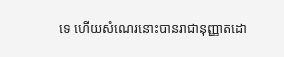ទេ ហើយសំណេរនោះបានរាជានុញ្ញាតដោ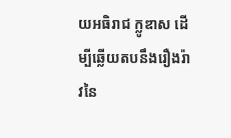យអធិរាជ ក្លូឌាស ដើម្បីឆ្លើយតបនឹងរឿងរ៉ាវនៃ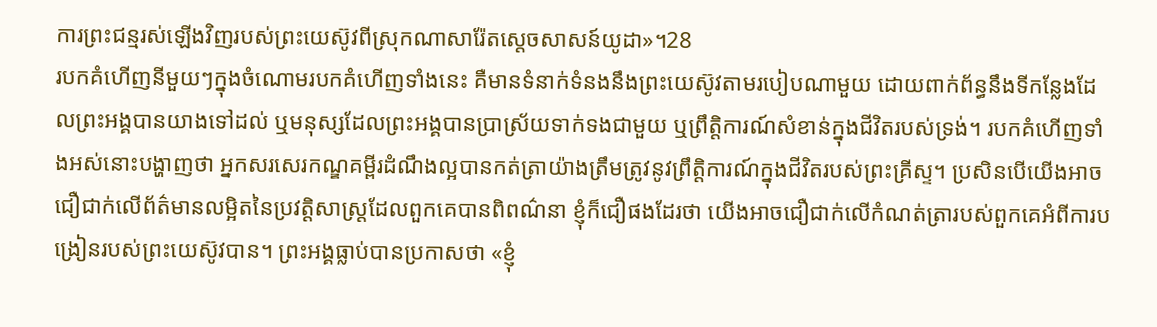ការព្រះជន្មរស់ឡើងវិញរបស់ព្រះយេស៊ូវពីស្រុកណាសារ៉ែតស្តេចសាសន៍យូដា»។28
របកគំហើញនីមួយៗក្នុងចំណោមរបកគំហើញទាំងនេះ គឺមានទំនាក់ទំនងនឹងព្រះយេស៊ូវតាមរបៀបណាមួយ ដោយពាក់ព័ន្ធនឹងទីកន្លែងដែលព្រះអង្គបានយាងទៅដល់ ឬមនុស្សដែលព្រះអង្គបានប្រាស្រ័យទាក់ទងជាមួយ ឬព្រឹត្តិការណ៍សំខាន់ក្នុងជីវិតរបស់ទ្រង់។ របកគំហើញទាំងអស់នោះបង្ហាញថា អ្នកសរសេរកណ្ឌគម្ពីរដំណឹងល្អបានកត់ត្រាយ៉ាងត្រឹមត្រូវនូវព្រឹត្តិការណ៍ក្នុងជីវិតរបស់ព្រះគ្រីស្ទ។ ប្រសិនបើយើងអាចជឿជាក់លើព័ត៌មានលម្អិតនៃប្រវត្តិសាស្ត្រដែលពួកគេបានពិពណ៌នា ខ្ញុំក៏ជឿផងដែរថា យើងអាចជឿជាក់លើកំណត់ត្រារបស់ពួកគេអំពីការបង្រៀនរបស់ព្រះយេស៊ូវបាន។ ព្រះអង្គធ្លាប់បានប្រកាសថា «ខ្ញុំ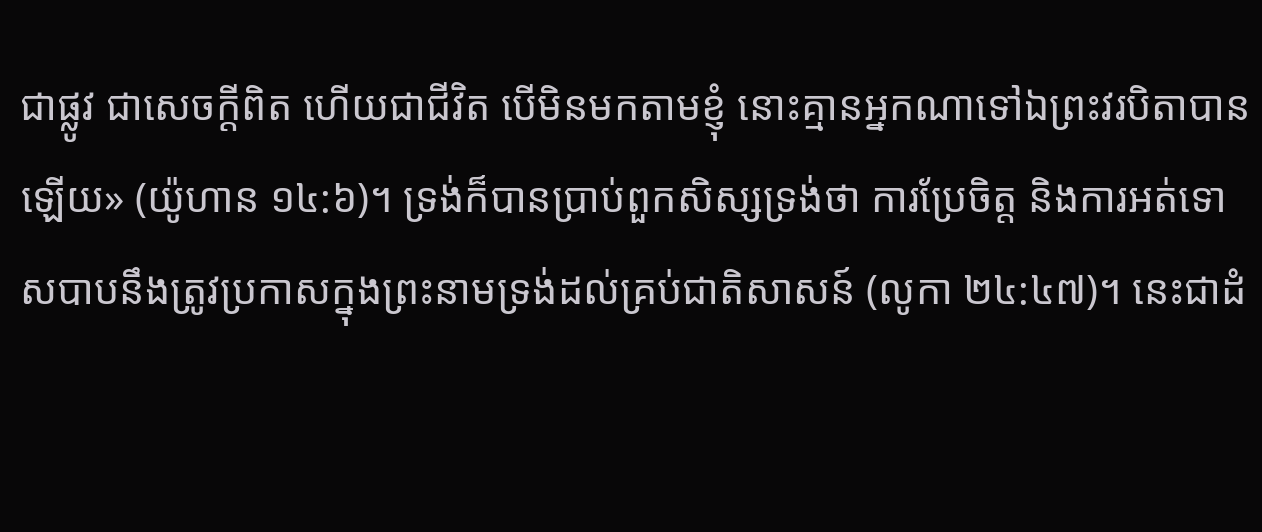ជាផ្លូវ ជាសេចក្ដីពិត ហើយជាជីវិត បើមិនមកតាមខ្ញុំ នោះគ្មានអ្នកណាទៅឯព្រះវរបិតាបានឡើយ» (យ៉ូហាន ១៤:៦)។ ទ្រង់ក៏បានប្រាប់ពួកសិស្សទ្រង់ថា ការប្រែចិត្ត និងការអត់ទោសបាបនឹងត្រូវប្រកាសក្នុងព្រះនាមទ្រង់ដល់គ្រប់ជាតិសាសន៍ (លូកា ២៤:៤៧)។ នេះជាដំ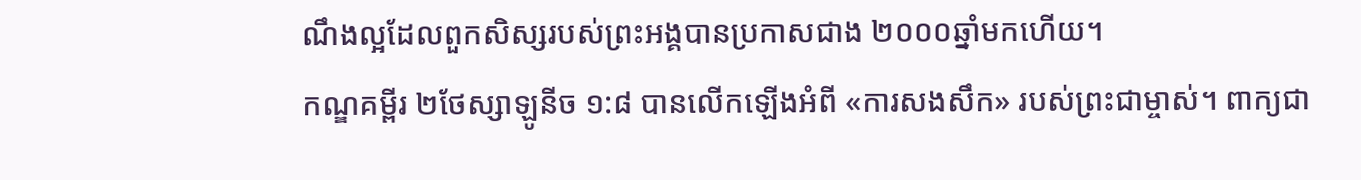ណឹងល្អដែលពួកសិស្សរបស់ព្រះអង្គបានប្រកាសជាង ២០០០ឆ្នាំមកហើយ។
កណ្ឌគម្ពីរ ២ថែស្សាឡូនីច ១:៨ បានលើកឡើងអំពី «ការសងសឹក» របស់ព្រះជាម្ចាស់។ ពាក្យជា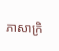ភាសាក្រិ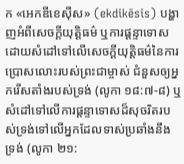ក «អេកឌីខេស៊ីស» (ekdikēsis) បង្ហាញអំពីសេចក្ដីយុត្តិធម៌ ឬការផ្ដន្ទាទោស ដោយសំដៅទៅលើសេចក្ដីយុត្តិធម៌នៃការប្រោសលោះរបស់ព្រះជាម្ចាស់ ជំនួសឲ្យអ្នករើសតាំងរបស់ទ្រង់ (លូកា ១៨:៧-៨) ឬសំដៅទៅលើការផ្ដន្ទាទោសដ៏សុចរិតរបស់ទ្រង់ទៅលើអ្នកដែលទាស់ប្រឆាំងនឹងទ្រង់ (លូកា ២១: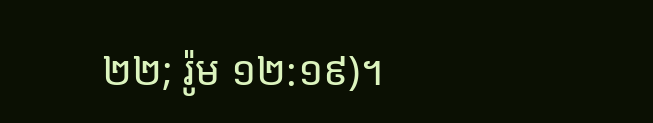២២; រ៉ូម ១២:១៩)។